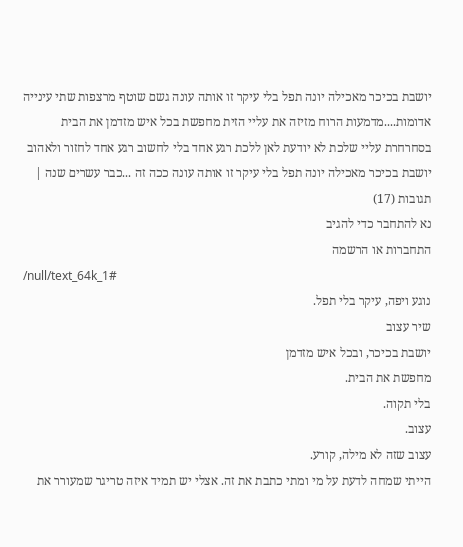יושבת בכיכר מאכילה יונה תפל בלי עיקר זו אותה עונה גשם שוטף מרצפות שתי עינייה אדומות....מדמעות הרוח מזיזה את עליי הזית מחפשת בכל איש מזדמן את הבית בסחרחרת עליי שלכת לא יודעת לאן ללכת רגע אחד בלי לחשוב רגע אחד לחזור ולאהוב יושבת בכיכר מאכילה יונה תפל בלי עיקר זו אותה עונה ככה זה ...כבר עשרים שנה |
תגובות (17)
נא להתחבר כדי להגיב
התחברות או הרשמה
/null/text_64k_1#
נוגע ויפה, עיקר בלי תפל.
שיר עצוב
יושבת בכיכר, ובכל איש מזדמן
מחפשת את הבית.
בלי תקוה.
עצוב.
עצוב שזה לא מילה, קורע.
הייתי שמחה לדעת על מי ומתי כתבת את זה. אצלי יש תמיד איזה טריגר שמעורר את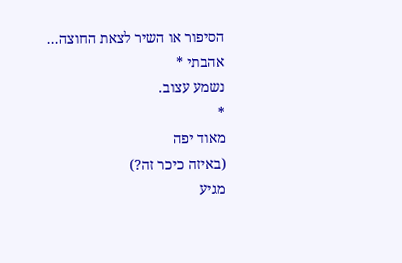הסיפור או השיר לצאת החוצה...
אהבתי *
נשמע עצוב.
*
מאוד יפה
(באיזה כיכר זה?)
מגיע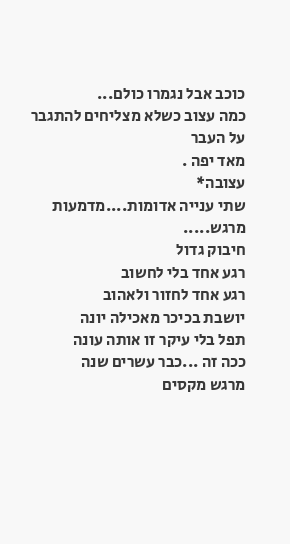כוכב אבל נגמרו כולם...
כמה עצוב כשלא מצליחים להתגבר על העבר
מאד יפה .
עצובה*
שתי ענייה אדומות....מדמעות
מרגש.....
חיבוק גדול
רגע אחד בלי לחשוב
רגע אחד לחזור ולאהוב
יושבת בכיכר מאכילה יונה
תפל בלי עיקר זו אותה עונה
ככה זה ...כבר עשרים שנה
מרגש מקסים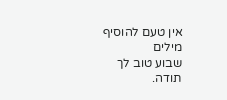אין טעם להוסיף מילים
שבוע טוב לך
תודה.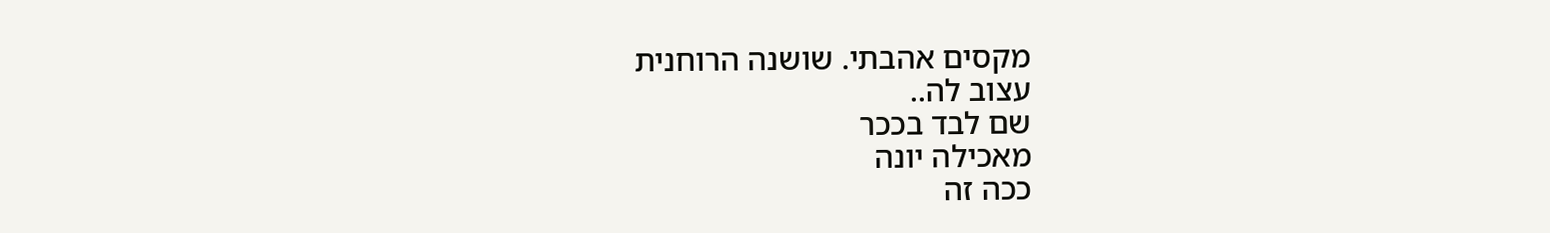מקסים אהבתי. שושנה הרוחנית
עצוב לה..
שם לבד בככר
מאכילה יונה
ככה זה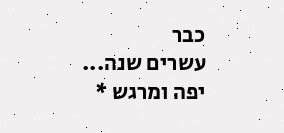כבר
עשרים שנה...
יפה ומרגש *